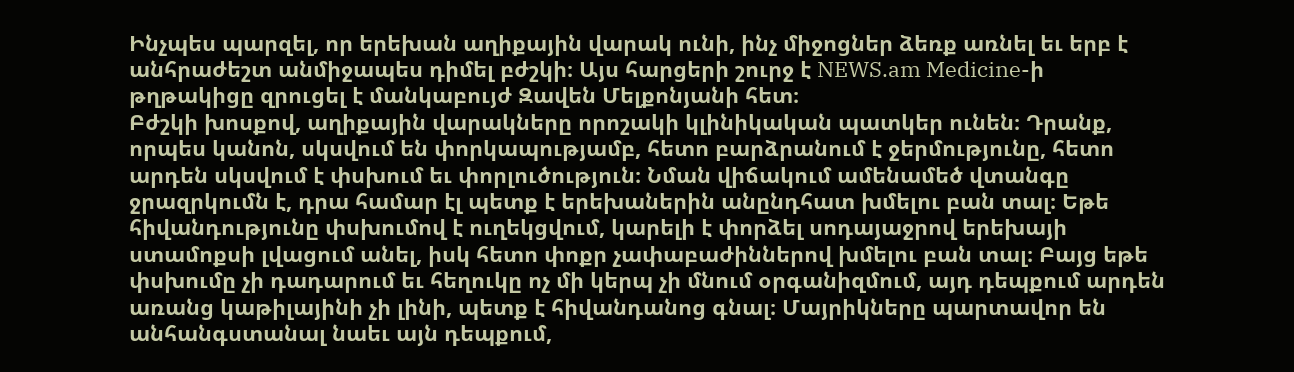Ինչպես պարզել, որ երեխան աղիքային վարակ ունի, ինչ միջոցներ ձեռք առնել եւ երբ է անհրաժեշտ անմիջապես դիմել բժշկի։ Այս հարցերի շուրջ է NEWS.am Medicine-ի թղթակիցը զրուցել է մանկաբույժ Զավեն Մելքոնյանի հետ։
Բժշկի խոսքով, աղիքային վարակները որոշակի կլինիկական պատկեր ունեն։ Դրանք, որպես կանոն, սկսվում են փորկապությամբ, հետո բարձրանում է ջերմությունը, հետո արդեն սկսվում է փսխում եւ փորլուծություն։ Նման վիճակում ամենամեծ վտանգը ջրազրկումն է, դրա համար էլ պետք է երեխաներին անընդհատ խմելու բան տալ։ Եթե հիվանդությունը փսխումով է ուղեկցվում, կարելի է փորձել սոդայաջրով երեխայի ստամոքսի լվացում անել, իսկ հետո փոքր չափաբաժիններով խմելու բան տալ։ Բայց եթե փսխումը չի դադարում եւ հեղուկը ոչ մի կերպ չի մնում օրգանիզմում, այդ դեպքում արդեն առանց կաթիլայինի չի լինի, պետք է հիվանդանոց գնալ։ Մայրիկները պարտավոր են անհանգստանալ նաեւ այն դեպքում,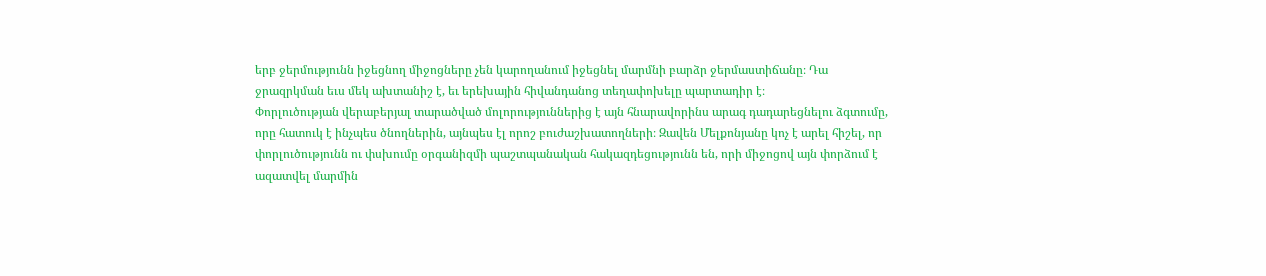երբ ջերմությունն իջեցնող միջոցները չեն կարողանում իջեցնել մարմնի բարձր ջերմաստիճանը։ Դա ջրազրկման եւս մեկ ախտանիշ է, եւ երեխային հիվանդանոց տեղափոխելը պարտադիր է։
Փորլուծության վերաբերյալ տարածված մոլորություններից է այն հնարավորինս արագ դադարեցնելու ձգտումը, որը հատուկ է ինչպես ծնողներին, այնպես էլ որոշ բուժաշխատողների։ Զավեն Մելքոնյանը կոչ է արել հիշել, որ փորլուծությունն ու փսխումը օրգանիզմի պաշտպանական հակազդեցությունն են, որի միջոցով այն փորձում է ազատվել մարմին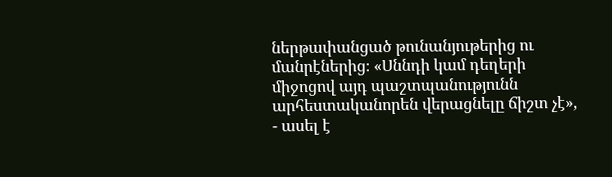ներթափանցած թունանյութերից ու մանրէներից։ «Սննդի կամ դեղերի միջոցով այդ պաշտպանությունն արհեստականորեն վերացնելը ճիշտ չէ», - ասել է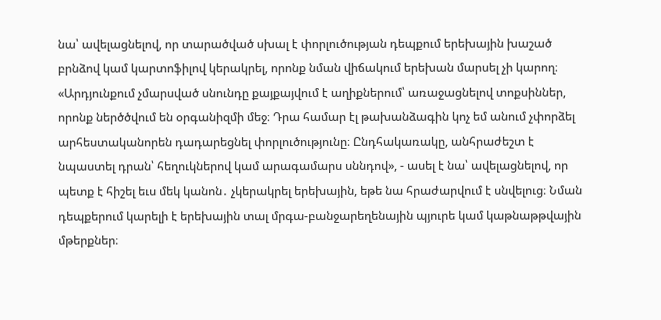նա՝ ավելացնելով, որ տարածված սխալ է փորլուծության դեպքում երեխային խաշած բրնձով կամ կարտոֆիլով կերակրել, որոնք նման վիճակում երեխան մարսել չի կարող։ «Արդյունքում չմարսված սնունդը քայքայվում է աղիքներում՝ առաջացնելով տոքսիններ, որոնք ներծծվում են օրգանիզմի մեջ։ Դրա համար էլ թախանձագին կոչ եմ անում չփորձել արհեստականորեն դադարեցնել փորլուծությունը։ Ընդհակառակը, անհրաժեշտ է նպաստել դրան՝ հեղուկներով կամ արագամարս սննդով», - ասել է նա՝ ավելացնելով, որ պետք է հիշել եւս մեկ կանոն․ չկերակրել երեխային, եթե նա հրաժարվում է սնվելուց։ Նման դեպքերում կարելի է երեխային տալ մրգա-բանջարեղենային պյուրե կամ կաթնաթթվային մթերքներ։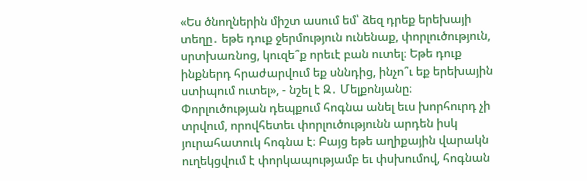«Ես ծնողներին միշտ ասում եմ՝ ձեզ դրեք երեխայի տեղը․ եթե դուք ջերմություն ունենաք, փորլուծություն, սրտխառնոց, կուզե՞ք որեւէ բան ուտել։ Եթե դուք ինքներդ հրաժարվում եք սննդից, ինչո՞ւ եք երեխային ստիպում ուտել», - նշել է Զ․ Մելքոնյանը։
Փորլուծության դեպքում հոգնա անել եւս խորհուրդ չի տրվում, որովհետեւ փորլուծությունն արդեն իսկ յուրահատուկ հոգնա է։ Բայց եթե աղիքային վարակն ուղեկցվում է փորկապությամբ եւ փսխումով, հոգնան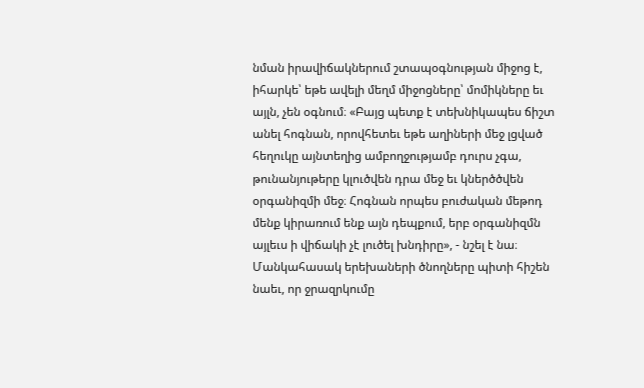նման իրավիճակներում շտապօգնության միջոց է, իհարկե՝ եթե ավելի մեղմ միջոցները՝ մոմիկները եւ այլն, չեն օգնում։ «Բայց պետք է տեխնիկապես ճիշտ անել հոգնան, որովհետեւ եթե աղիների մեջ լցված հեղուկը այնտեղից ամբողջությամբ դուրս չգա, թունանյութերը կլուծվեն դրա մեջ եւ կներծծվեն օրգանիզմի մեջ։ Հոգնան որպես բուժական մեթոդ մենք կիրառում ենք այն դեպքում, երբ օրգանիզմն այլեւս ի վիճակի չէ լուծել խնդիրը», - նշել է նա։
Մանկահասակ երեխաների ծնողները պիտի հիշեն նաեւ, որ ջրազրկումը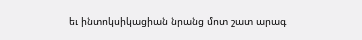եւ ինտոկսիկացիան նրանց մոտ շատ արագ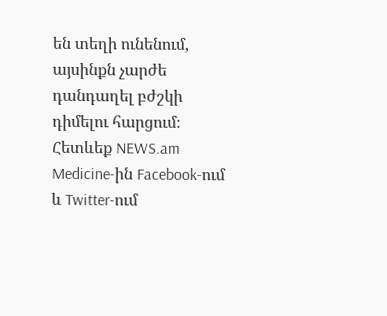են տեղի ունենում, այսինքն չարժե դանդաղել բժշկի դիմելու հարցում։
Հետևեք NEWS.am Medicine-ին Facebook-ում և Twitter-ում